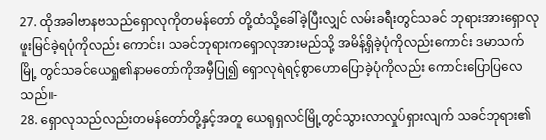27. ထိုအခါဗာနဗသည်ရှောလုကိုတမန်တော် တို့ထံသို့ခေါ်ခဲ့ပြီးလျှင် လမ်းခရီးတွင်သခင် ဘုရားအားရှောလုဖူးမြင်ခဲ့ရပုံကိုလည်း ကောင်း၊ သခင်ဘုရားကရှောလုအားမည်သို့ အမိန့်ရှိခဲ့ပုံကိုလည်းကောင်း ဒမာသက်မြို့ တွင်သခင်ယေရှု၏နာမတော်ကိုအမှီပြု၍ ရှောလုရဲရင့်စွာဟောပြောခဲ့ပုံကိုလည်း ကောင်းပြောပြလေသည်။-
28. ရှောလုသည်လည်းတမန်တော်တို့နှင့်အတူ ယေရုရှလင်မြို့တွင်သွားလာလှုပ်ရှားလျက် သခင်ဘုရား၏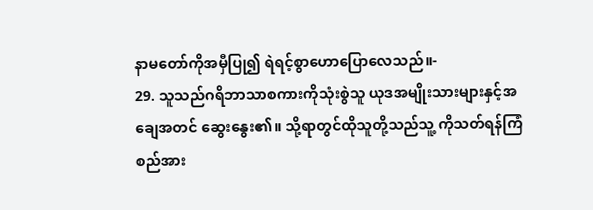နာမတော်ကိုအမှီပြု၍ ရဲရင့်စွာဟောပြောလေသည်။-
29. သူသည်ဂရိဘာသာစကားကိုသုံးစွဲသူ ယုဒအမျိုးသားများနှင့်အချေအတင် ဆွေးနွေး၏။ သို့ရာတွင်ထိုသူတို့သည်သူ့ ကိုသတ်ရန်ကြံစည်အား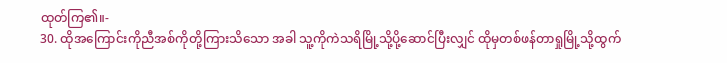ထုတ်ကြ၏။-
30. ထိုအကြောင်းကိုညီအစ်ကိုတို့ကြားသိသော အခါ သူ့ကိုကဲသရိမြို့သို့ပို့ဆောင်ပြီးလျှင် ထိုမှတစ်ဖန်တာရှုမြို့သို့ထွက်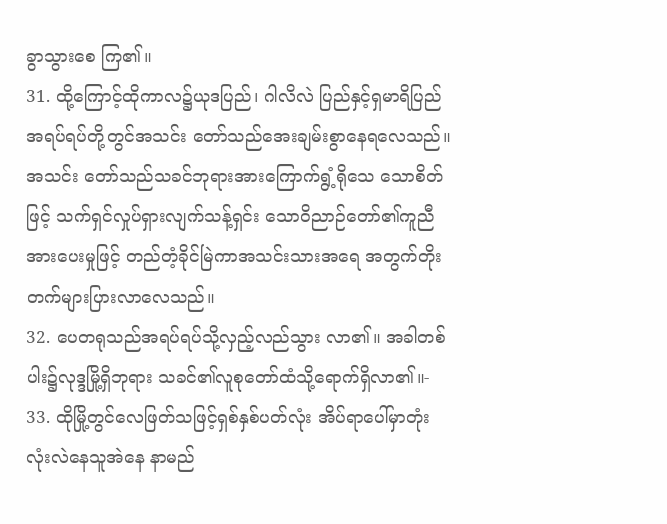ခွာသွားစေ ကြ၏။
31. ထို့ကြောင့်ထိုကာလ၌ယုဒပြည်၊ ဂါလိလဲ ပြည်နှင့်ရှမာရိပြည်အရပ်ရပ်တို့တွင်အသင်း တော်သည်အေးချမ်းစွာနေရလေသည်။ အသင်း တော်သည်သခင်ဘုရားအားကြောက်ရွံ့ရိုသေ သောစိတ်ဖြင့် သက်ရှင်လှုပ်ရှားလျက်သန့်ရှင်း သောဝိညာဉ်တော်၏ကူညီအားပေးမှုဖြင့် တည်တံ့ခိုင်မြဲကာအသင်းသားအရေ အတွက်တိုးတက်များပြားလာလေသည်။
32. ပေတရုသည်အရပ်ရပ်သို့လှည့်လည်သွား လာ၏။ အခါတစ်ပါး၌လုဒ္ဒမြို့ရှိဘုရား သခင်၏လူစုတော်ထံသို့ရောက်ရှိလာ၏။-
33. ထိုမြို့တွင်လေဖြတ်သဖြင့်ရှစ်နှစ်ပတ်လုံး အိပ်ရာပေါ်မှာတုံးလုံးလဲနေသူအဲနေ နာမည်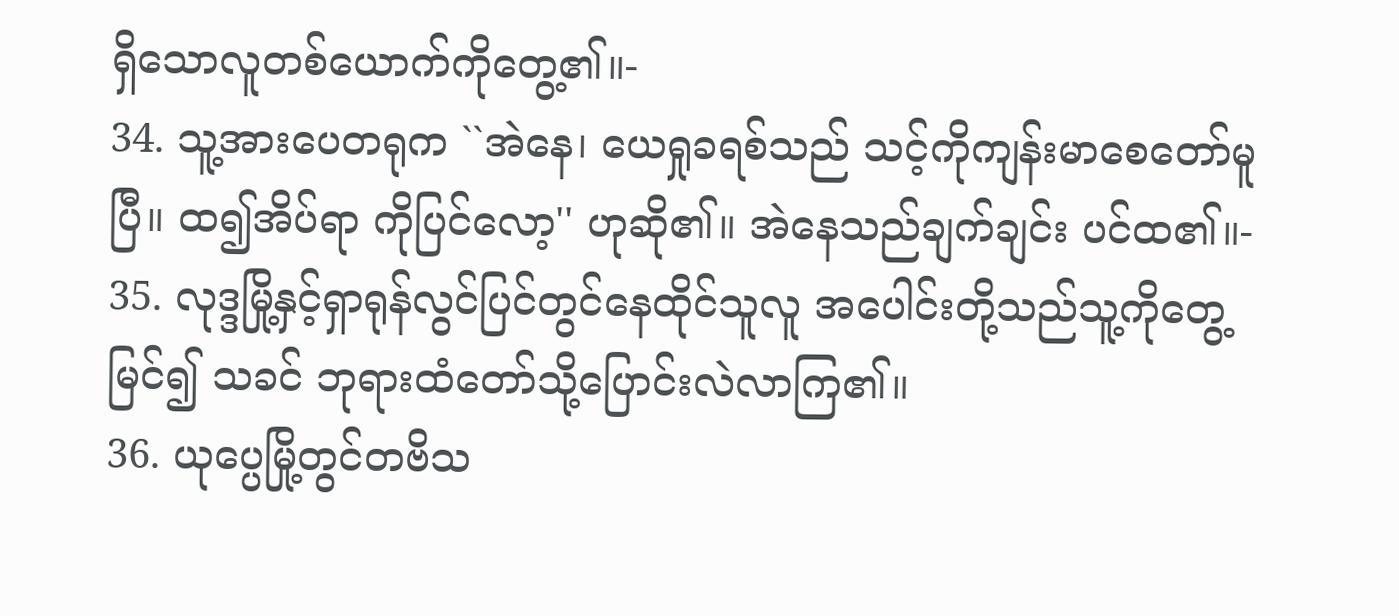ရှိသောလူတစ်ယောက်ကိုတွေ့၏။-
34. သူ့အားပေတရုက ``အဲနေ၊ ယေရှုခရစ်သည် သင့်ကိုကျန်းမာစေတော်မူပြီ။ ထ၍အိပ်ရာ ကိုပြင်လော့'' ဟုဆို၏။ အဲနေသည်ချက်ချင်း ပင်ထ၏။-
35. လုဒ္ဒမြို့နှင့်ရှာရုန်လွင်ပြင်တွင်နေထိုင်သူလူ အပေါင်းတို့သည်သူ့ကိုတွေ့မြင်၍ သခင် ဘုရားထံတော်သို့ပြောင်းလဲလာကြ၏။
36. ယုပ္ပေမြို့တွင်တဗိသ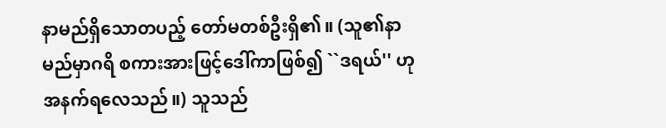နာမည်ရှိသောတပည့် တော်မတစ်ဦးရှိ၏။ (သူ၏နာမည်မှာဂရိ စကားအားဖြင့်ဒေါ်ကာဖြစ်၍ ``ဒရယ်'' ဟု အနက်ရလေသည်။) သူသည်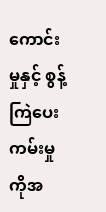ကောင်းမှုနှင့် စွန့်ကြဲပေးကမ်းမှုကိုအ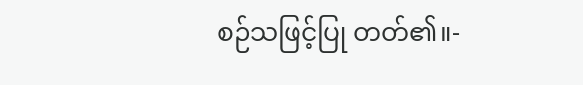စဉ်သဖြင့်ပြု တတ်၏။-